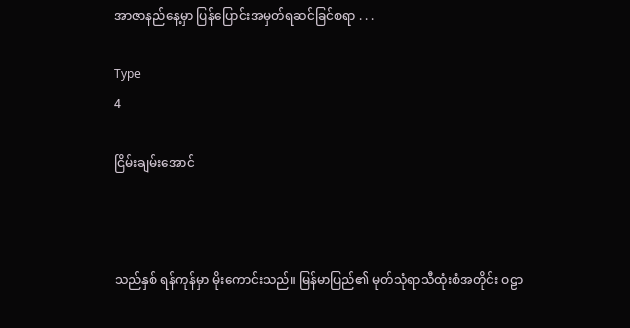အာဇာနည်နေ့မှာ ပြန်ပြောင်းအမှတ်ရဆင်ခြင်စရာ . . .

Type
4

ငြိမ်းချမ်းအောင်



သည်နှစ် ရန်ကုန်မှာ မိုးကောင်းသည်။ မြန်မာပြည်၏ မုတ်သုံရာသီထုံးစံအတိုင်း ဝဠာ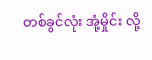တစ်ခွင်လုံး အုံ့မှိုင်း လို့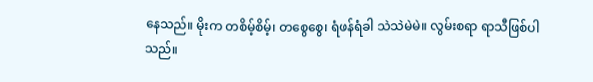နေသည်။ မိုးက တစိမ့်စိမ့်၊ တစွေစွေ၊ ရံဖန်ရံခါ သဲသဲမဲမဲ။ လွမ်းစရာ ရာသီဖြစ်ပါသည်။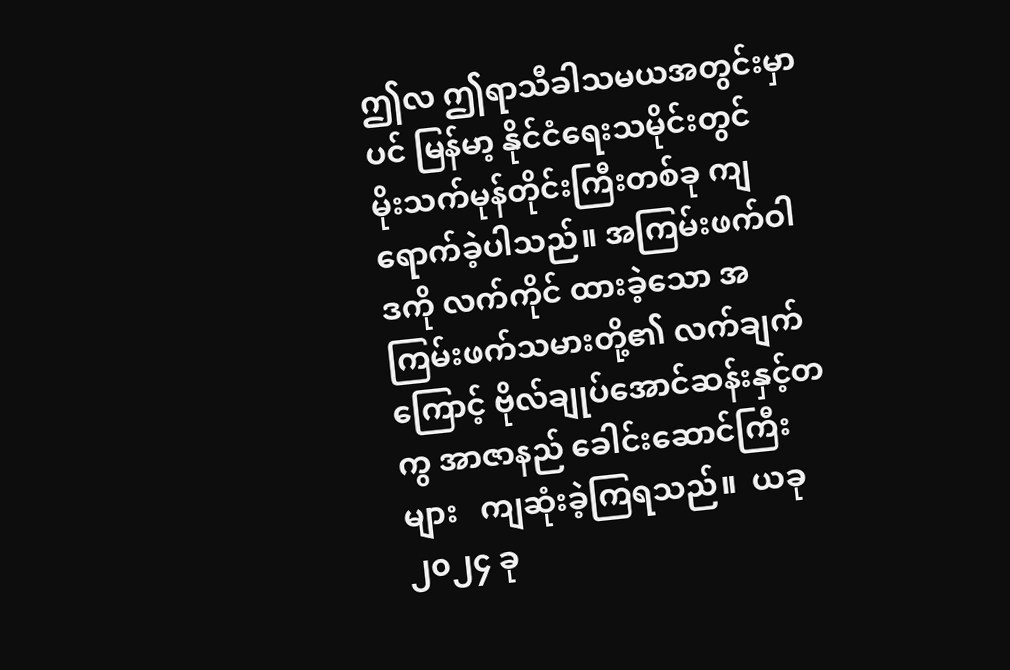ဤလ ဤရာသီခါသမယအတွင်းမှာပင် မြန်မာ့ နိုင်ငံရေးသမိုင်းတွင်   မိုးသက်မုန်တိုင်းကြီးတစ်ခု ကျရောက်ခဲ့ပါသည်။ အကြမ်းဖက်ဝါဒကို လက်ကိုင် ထားခဲ့သော အကြမ်းဖက်သမားတို့၏ လက်ချက် ကြောင့် ဗိုလ်ချုပ်အောင်ဆန်းနှင့်တကွ အာဇာနည် ခေါင်းဆောင်ကြီးများ   ကျဆုံးခဲ့ကြရသည်။  ယခု ၂၀၂၄ ခု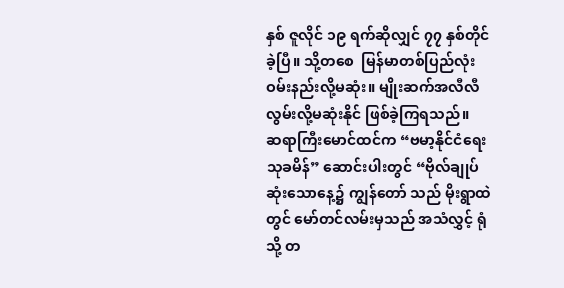နှစ် ဇူလိုင် ၁၉ ရက်ဆိုလျှင် ၇၇ နှစ်တိုင်ခဲ့ပြီ။ သို့တစေ  မြန်မာတစ်ပြည်လုံး ဝမ်းနည်းလို့မဆုံး။ မျိုးဆက်အလီလီ လွမ်းလို့မဆုံးနိုင် ဖြစ်ခဲ့ကြရသည်။
ဆရာကြီးမောင်ထင်က “ဗမာ့နိုင်ငံရေးသုခမိန်” ဆောင်းပါးတွင် “ဗိုလ်ချုပ်ဆုံးသောနေ့၌ ကျွန်တော် သည် မိုးရွာထဲတွင် မော်တင်လမ်းမှသည် အသံလွှင့် ရုံသို့ တ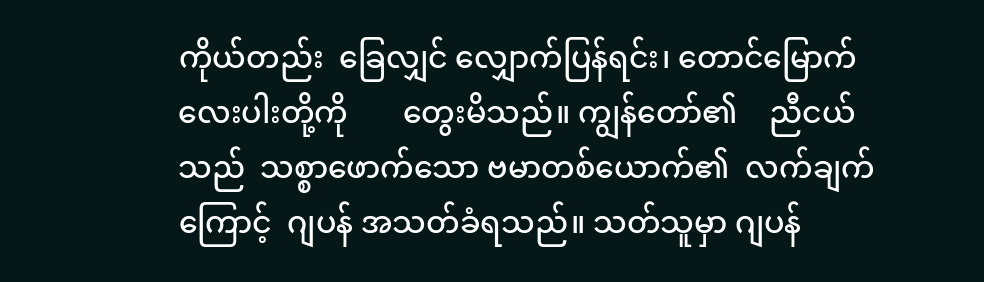ကိုယ်တည်း  ခြေလျှင် လျှောက်ပြန်ရင်း၊ တောင်မြောက်လေးပါးတို့ကို       တွေးမိသည်။ ကျွန်တော်၏    ညီငယ်သည်  သစ္စာဖောက်သော ဗမာတစ်ယောက်၏  လက်ချက်ကြောင့်  ဂျပန် အသတ်ခံရသည်။ သတ်သူမှာ ဂျပန်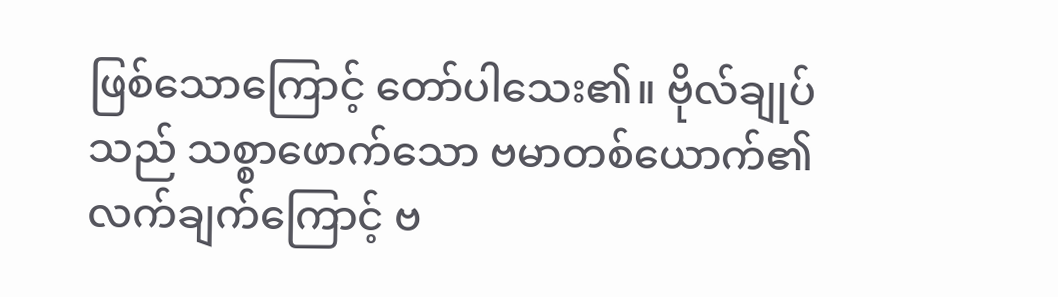ဖြစ်သောကြောင့် တော်ပါသေး၏။ ဗိုလ်ချုပ်သည် သစ္စာဖောက်သော ဗမာတစ်ယောက်၏ လက်ချက်ကြောင့် ဗ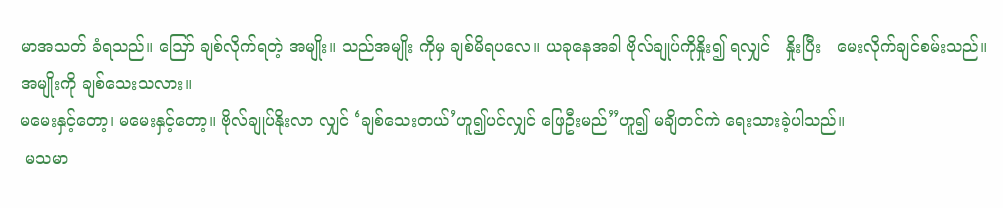မာအသတ် ခံရသည်။ ဪ ချစ်လိုက်ရတဲ့ အမျိုး။ သည်အမျိုး ကိုမှ ချစ်မိရပလေ။ ယခုနေအခါ ဗိုလ်ချုပ်ကိုနှိုး၍ ရလျှင်   နှိုးပြီး   မေးလိုက်ချင်စမ်းသည်။    အမျိုးကို ချစ်သေးသလား။
မမေးနှင့်တော့၊ မမေးနှင့်တော့။ ဗိုလ်ချုပ်နိုးလာ လျှင် ‘ချစ်သေးတယ်’ဟူ၍ပင်လျှင် ဖြေဦးမည်”ဟူ၍ မချိတင်ကဲ ရေးသားခဲ့ပါသည်။
 မသမာ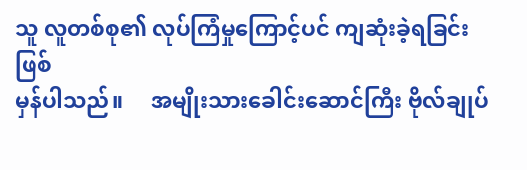သူ လူတစ်စု၏ လုပ်ကြံမှုကြောင့်ပင် ကျဆုံးခဲ့ရခြင်းဖြစ်
မှန်ပါသည်။     အမျိုးသားခေါင်းဆောင်ကြီး ဗိုလ်ချုပ်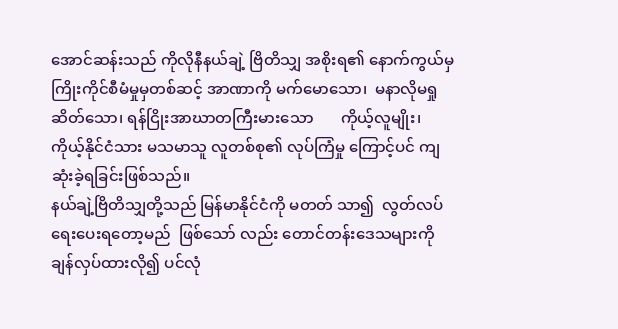အောင်ဆန်းသည် ကိုလိုနီနယ်ချဲ့ ဗြိတိသျှ အစိုးရ၏ နောက်ကွယ်မှ  ကြိုးကိုင်စီမံမှုမှတစ်ဆင့် အာဏာကို မက်မောသော၊  မနာလိုမရှုဆိတ်သော၊ ရန်ငြိုးအာဃာတကြီးမားသော       ကိုယ့်လူမျိုး၊ ကိုယ့်နိုင်ငံသား မသမာသူ လူတစ်စု၏ လုပ်ကြံမှု ကြောင့်ပင် ကျဆုံးခဲ့ရခြင်းဖြစ်သည်။
နယ်ချဲ့ဗြိတိသျှတို့သည် မြန်မာနိုင်ငံကို မတတ် သာ၍  လွတ်လပ်ရေးပေးရတော့မည်  ဖြစ်သော် လည်း တောင်တန်းဒေသများကို ချန်လှပ်ထားလို၍ ပင်လုံ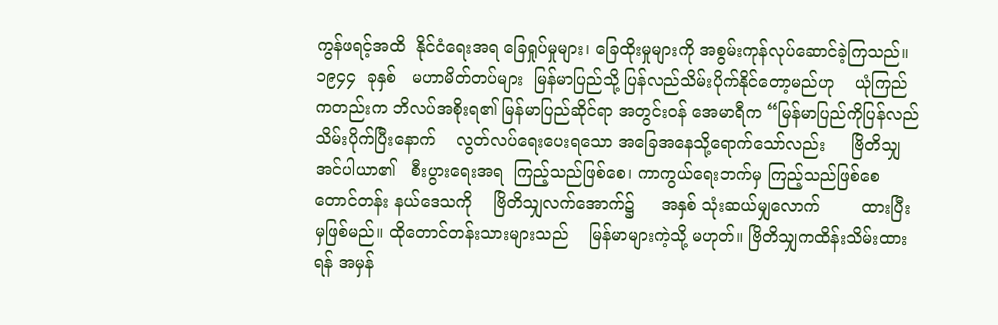ကွန်ဖရင့်အထိ  နိုင်ငံရေးအရ ခြေရှုပ်မှုများ၊ ခြေထိုးမှုများကို အစွမ်းကုန်လုပ်ဆောင်ခဲ့ကြသည်။ ၁၉၄၄  ခုနှစ်   မဟာမိတ်တပ်များ  မြန်မာပြည်သို့ ပြန်လည်သိမ်းပိုက်နိုင်တော့မည်ဟု    ယုံကြည် ကတည်းက ဘိလပ်အစိုးရ၏ မြန်မာပြည်ဆိုင်ရာ အတွင်းဝန် အေမာရီက “မြန်မာပြည်ကိုပြန်လည် သိမ်းပိုက်ပြီးနောက်    လွတ်လပ်ရေးပေးရသော အခြေအနေသို့ရောက်သော်လည်း     ဗြိတိသျှ အင်ပါယာ၏   စီးပွားရေးအရ  ကြည့်သည်ဖြစ်စေ၊ ကာကွယ်ရေးဘက်မှ ကြည့်သည်ဖြစ်စေ တောင်တန်း နယ်ဒေသကို    ဗြိတိသျှလက်အောက်၌     အနှစ် သုံးဆယ်မျှလောက်        ထားပြီးမှဖြစ်မည်။ ထိုတောင်တန်းသားများသည်    မြန်မာများကဲ့သို့ မဟုတ်။ ဗြိတိသျှကထိန်းသိမ်းထားရန် အမှန်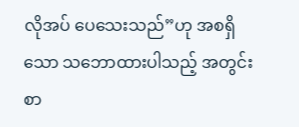လိုအပ် ပေသေးသည်”ဟု အစရှိသော သဘောထားပါသည့် အတွင်းစာ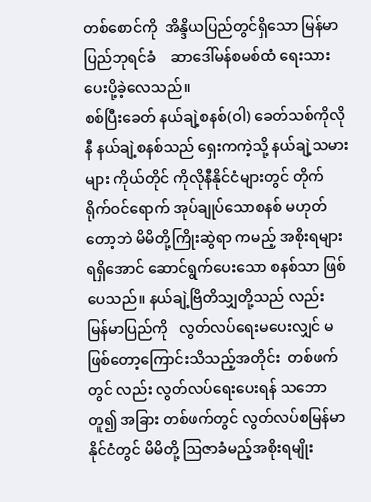တစ်စောင်ကို  အိန္ဒိယပြည်တွင်ရှိသော မြန်မာပြည်ဘုရင်ခံ    ဆာဒေါ်မန်စမစ်ထံ ရေးသား ပေးပို့ခဲ့လေသည်။
စစ်ပြီးခေတ် နယ်ချဲ့စနစ်(ဝါ) ခေတ်သစ်ကိုလိုနီ နယ်ချဲ့စနစ်သည် ရှေးကကဲ့သို့ နယ်ချဲ့သမားများ ကိုယ်တိုင် ကိုလိုနီနိုင်ငံများတွင် တိုက်ရိုက်ဝင်ရောက် အုပ်ချုပ်သောစနစ် မဟုတ်တော့ဘဲ မိမိတို့ကြိုးဆွဲရာ ကမည့် အစိုးရများရရှိအောင် ဆောင်ရွက်ပေးသော စနစ်သာ ဖြစ်ပေသည်။ နယ်ချဲ့ဗြိတိသျှတို့သည် လည်း  မြန်မာပြည်ကို   လွတ်လပ်ရေးမပေးလျှင် မဖြစ်တော့ကြောင်းသိသည့်အတိုင်း  တစ်ဖက်တွင် လည်း လွတ်လပ်ရေးပေးရန် သဘောတူ၍ အခြား တစ်ဖက်တွင် လွတ်လပ်စမြန်မာနိုင်ငံတွင် မိမိတို့ ဩဇာခံမည့်အစိုးရမျိုး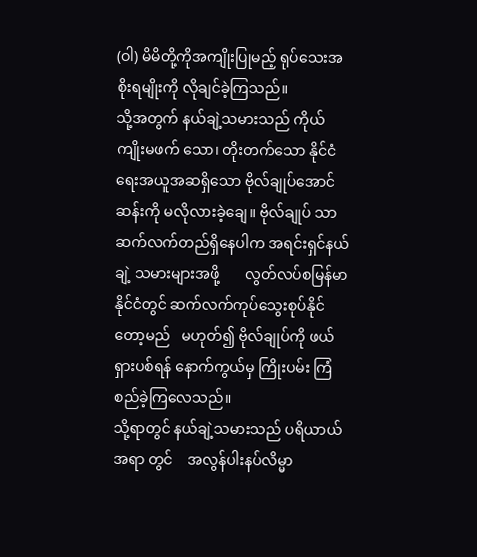(ဝါ) မိမိတို့ကိုအကျိုးပြုမည့် ရုပ်သေးအစိုးရမျိုးကို လိုချင်ခဲ့ကြသည်။
သို့အတွက် နယ်ချဲ့သမားသည် ကိုယ်ကျိုးမဖက် သော၊ တိုးတက်သော နိုင်ငံရေးအယူအဆရှိသော ဗိုလ်ချုပ်အောင်ဆန်းကို မလိုလားခဲ့ချေ။ ဗိုလ်ချုပ် သာ ဆက်လက်တည်ရှိနေပါက အရင်းရှင်နယ်ချဲ့ သမားများအဖို့       လွတ်လပ်စမြန်မာနိုင်ငံတွင် ဆက်လက်ကုပ်သွေးစုပ်နိုင်တော့မည်   မဟုတ်၍ ဗိုလ်ချုပ်ကို ဖယ်ရှားပစ်ရန် နောက်ကွယ်မှ ကြိုးပမ်း ကြံစည်ခဲ့ကြလေသည်။
သို့ရာတွင် နယ်ချဲ့သမားသည် ပရိယာယ်အရာ တွင်    အလွန်ပါးနပ်လိမ္မာ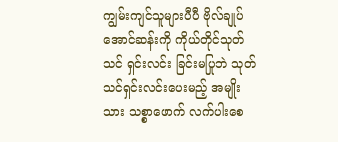ကျွမ်းကျင်သူများပီပီ ဗိုလ်ချုပ်အောင်ဆန်းကို ကိုယ်တိုင်သုတ်သင် ရှင်းလင်း ခြင်းမပြုဘဲ သုတ်သင်ရှင်းလင်းပေးမည့် အမျိုးသား သစ္စာဖောက် လက်ပါးစေ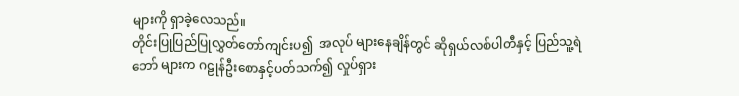များကို ရှာခဲ့လေသည်။
တိုင်းပြုပြည်ပြုလွှတ်တော်ကျင်းပ၍  အလုပ် များနေချိန်တွင် ဆိုရှယ်လစ်ပါတီနှင့် ပြည်သူ့ရဲဘော် များက ဂဠုန်ဦးစောနှင့်ပတ်သက်၍ လှုပ်ရှား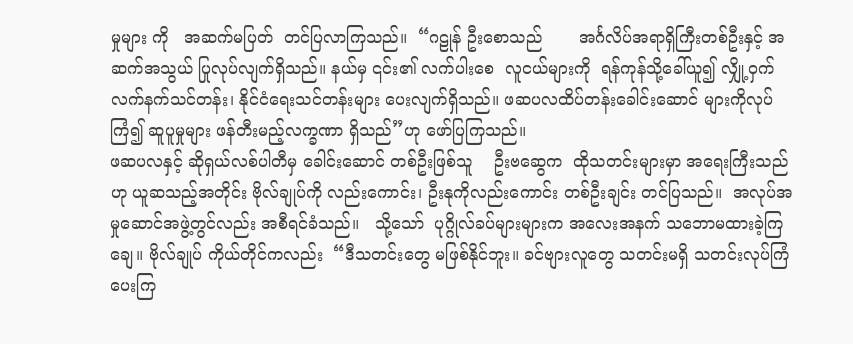မှုများ ကို   အဆက်မပြတ်  တင်ပြလာကြသည်။  “ဂဠုန် ဦးစောသည်       အင်္ဂလိပ်အရာရှိကြီးတစ်ဦးနှင့် အဆက်အသွယ် ပြုလုပ်လျက်ရှိသည်။ နယ်မှ ၎င်း၏ လက်ပါးစေ  လူငယ်များကို  ရန်ကုန်သို့ခေါ်ယူ၍ လျှို့ဝှက်လက်နက်သင်တန်း၊ နိုင်ငံရေးသင်တန်းများ ပေးလျက်ရှိသည်။ ဖဆပလထိပ်တန်းခေါင်းဆောင် များကိုလုပ်ကြံ၍ ဆူပူမှုများ ဖန်တီးမည့်လက္ခဏာ ရှိသည်”ဟု ဖော်ပြကြသည်။
ဖဆပလနှင့် ဆိုရှယ်လစ်ပါတီမှ ခေါင်းဆောင် တစ်ဦးဖြစ်သူ    ဦးဗဆွေက  ထိုသတင်းများမှာ အရေးကြီးသည်ဟု ယူဆသည့်အတိုင်း ဗိုလ်ချုပ်ကို လည်းကောင်း၊ ဦးနုကိုလည်းကောင်း တစ်ဦးချင်း တင်ပြသည်။  အလုပ်အမှုဆောင်အဖွဲ့တွင်လည်း အစီရင်ခံသည်။   သို့သော်  ပုဂ္ဂိုလ်ခပ်များများက အလေးအနက် သဘောမထားခဲ့ကြချေ။ ဗိုလ်ချုပ် ကိုယ်တိုင်ကလည်း  “ဒီသတင်းတွေ မဖြစ်နိုင်ဘူး။ ခင်ဗျားလူတွေ သတင်းမရှိ သတင်းလုပ်ကြံပေးကြ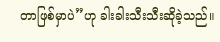တာဖြစ်မှာပဲ”ဟု ခါးခါးသီးသီးဆိုခဲ့သည်။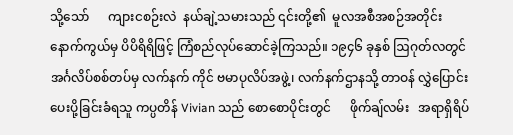သို့သော်      ကျားငစဉ်းလဲ  နယ်ချဲ့သမားသည် ၎င်းတို့၏  မူလအစီအစဉ်အတိုင်း   နောက်ကွယ်မှ ပိပိရိရိဖြင့် ကြံစည်လုပ်ဆောင်ခဲ့ကြသည်။ ၁၉၄၆ ခုနှစ် ဩဂုတ်လတွင် အင်္ဂလိပ်စစ်တပ်မှ လက်နက် ကိုင် ဗမာပုလိပ်အဖွဲ့၊ လက်နက်ဌာနသို့ တာဝန် လွှဲပြောင်းပေးပို့ခြင်းခံရသူ ကပ္ပတိန် Vivian သည် စောစောပိုင်းတွင်      ဖိုက်ချ်လမ်း   အရာရှိရိပ်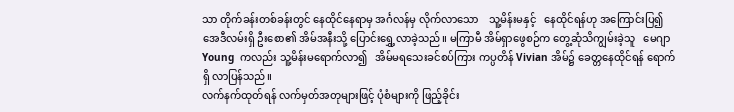သာ တိုက်ခန်းတစ်ခန်းတွင် နေထိုင်နေရာမှ အင်္ဂလန်မှ လိုက်လာသော    သူ့မိန်းမနှင့်   နေထိုင်ရန်ဟု အကြောင်းပြ၍ အေဒီလမ်းရှိ ဦးစော၏ အိမ်အနီးသို့ ပြောင်းရွှေ့လာခဲ့သည်။ မကြာမီ အိမ်ရှာဖွေစဉ်က တွေ့ဆုံသိကျွမ်းခဲ့သူ   မေဂျာ  Young  ကလည်း သူ့မိန်းမရောက်လာ၍   အိမ်မရသေးခင်စပ်ကြား ကပ္ပတိန် Vivian အိမ်၌ ခေတ္တနေထိုင်ရန် ရောက်ရှိ လာပြန်သည်။
လက်နက်ထုတ်ရန် လက်မှတ်အတုများဖြင့် ပုံစံများကို ဖြည့်ခိုင်း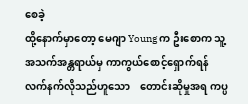စေခဲ့
ထို့နောက်မှာတော့ မေဂျာ Young က ဦးစောက သူ့အသက်အန္တရာယ်မှ ကာကွယ်စောင့်ရှောက်ရန် လက်နက်လိုသည်ဟူသော    တောင်းဆိုမှုအရ ကပ္ပ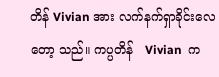တိန် Vivian အား လက်နက်ရှာခိုင်းလေတော့ သည်။ ကပ္ပတိန်   Vivian  က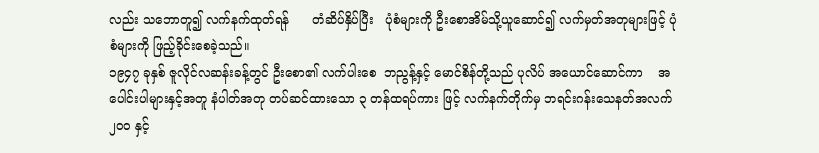လည်း သဘောတူ၍ လက်နက်ထုတ်ရန်      တံဆိပ်နှိပ်ပြီး   ပုံစံများကို ဦးစောအိမ်သို့ယူဆောင်၍ လက်မှတ်အတုများဖြင့် ပုံစံများကို ဖြည့်ခိုင်းစေခဲ့သည်။
၁၉၄၇ ခုနှစ် ဇူလိုင်လဆန်းခန့်တွင် ဦးစော၏ လက်ပါးစေ  ဘညွန့်နှင့် မောင်စိန်တို့သည် ပုလိပ် အယောင်ဆောင်ကာ    အပေါင်းပါများနှင့်အတူ နံပါတ်အတု တပ်ဆင်ထားသော ၃ တန်ထရပ်ကား ဖြင့် လက်နက်တိုက်မှ ဘရင်းဂန်းသေနတ်အလက် ၂၀၀ နှင့်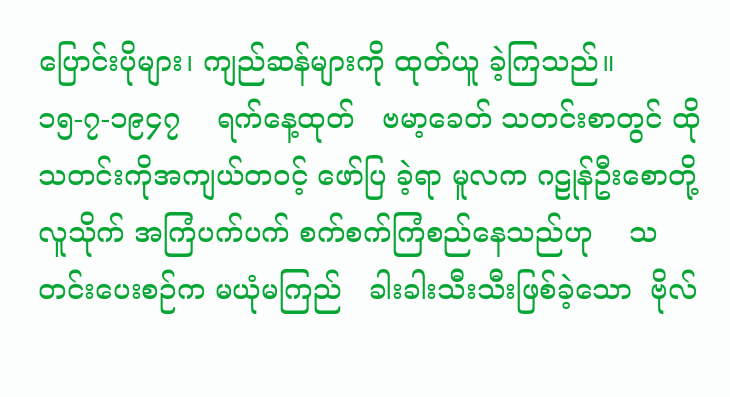ပြောင်းပိုများ၊ ကျည်ဆန်များကို ထုတ်ယူ ခဲ့ကြသည်။
၁၅-၇-၁၉၄၇    ရက်နေ့ထုတ်   ဗမာ့ခေတ် သတင်းစာတွင် ထိုသတင်းကိုအကျယ်တဝင့် ဖော်ပြ ခဲ့ရာ မူလက ဂဠုန်ဦးစောတို့လူသိုက် အကြံပက်ပက် စက်စက်ကြံစည်နေသည်ဟု    သတင်းပေးစဉ်က မယုံမကြည်   ခါးခါးသီးသီးဖြစ်ခဲ့သော  ဗိုလ်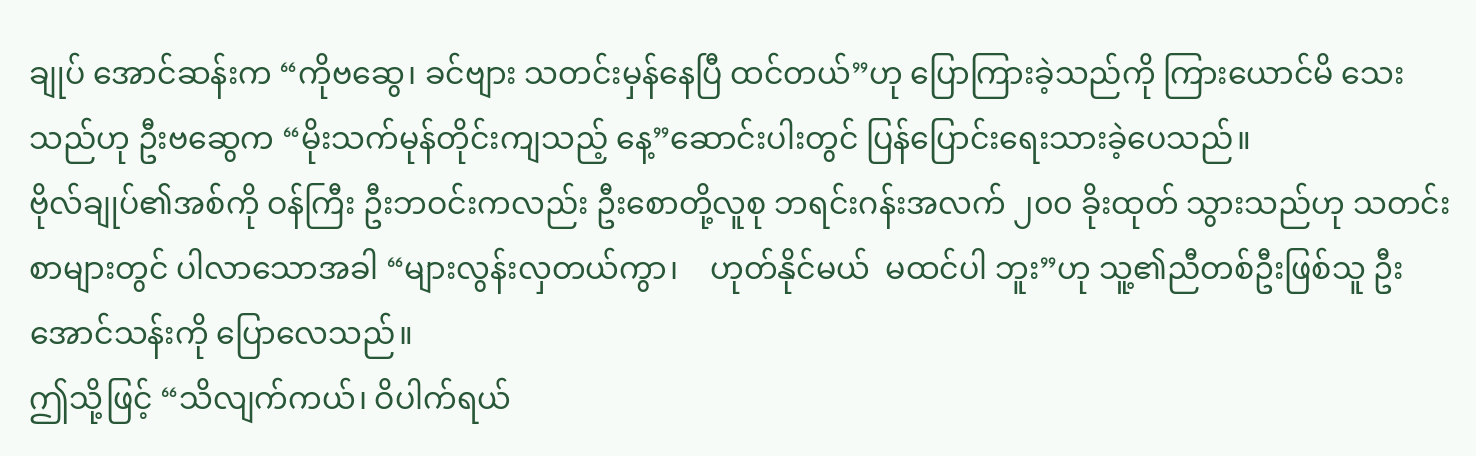ချုပ် အောင်ဆန်းက “ကိုဗဆွေ၊ ခင်ဗျား သတင်းမှန်နေပြီ ထင်တယ်”ဟု ပြောကြားခဲ့သည်ကို ကြားယောင်မိ သေးသည်ဟု ဦးဗဆွေက “မိုးသက်မုန်တိုင်းကျသည့် နေ့”ဆောင်းပါးတွင် ပြန်ပြောင်းရေးသားခဲ့ပေသည်။
ဗိုလ်ချုပ်၏အစ်ကို ဝန်ကြီး ဦးဘဝင်းကလည်း ဦးစောတို့လူစု ဘရင်းဂန်းအလက် ၂၀၀ ခိုးထုတ် သွားသည်ဟု သတင်းစာများတွင် ပါလာသောအခါ “များလွန်းလှတယ်ကွာ၊    ဟုတ်နိုင်မယ်  မထင်ပါ ဘူး”ဟု သူ့၏ညီတစ်ဦးဖြစ်သူ ဦးအောင်သန်းကို ပြောလေသည်။
ဤသို့ဖြင့် “သိလျက်ကယ်၊ ဝိပါက်ရယ်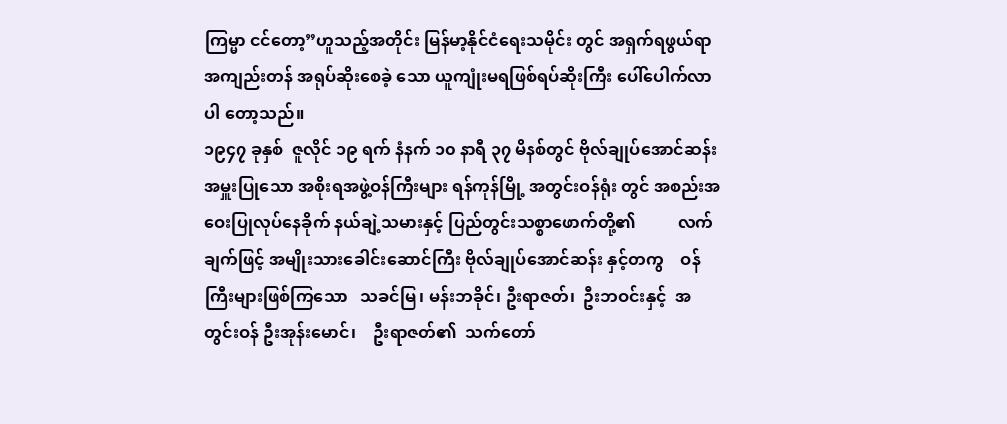ကြမ္မာ ငင်တော့”ဟူသည့်အတိုင်း မြန်မာ့နိုင်ငံရေးသမိုင်း တွင် အရှက်ရဖွယ်ရာ အကျည်းတန် အရုပ်ဆိုးစေခဲ့ သော ယူကျုံးမရဖြစ်ရပ်ဆိုးကြီး ပေါ်ပေါက်လာပါ တော့သည်။
၁၉၄၇ ခုနှစ်  ဇူလိုင် ၁၉ ရက် နံနက် ၁၀ နာရီ ၃၇ မိနစ်တွင် ဗိုလ်ချုပ်အောင်ဆန်း အမှူးပြုသော အစိုးရအဖွဲ့ဝန်ကြီးများ ရန်ကုန်မြို့ အတွင်းဝန်ရုံး တွင် အစည်းအဝေးပြုလုပ်နေခိုက် နယ်ချဲ့သမားနှင့် ပြည်တွင်းသစ္စာဖောက်တို့၏          လက်ချက်ဖြင့် အမျိုးသားခေါင်းဆောင်ကြီး ဗိုလ်ချုပ်အောင်ဆန်း နှင့်တကွ    ဝန်ကြီးများဖြစ်ကြသော   သခင်မြ၊ မန်းဘခိုင်၊ ဦးရာဇတ်၊  ဦးဘဝင်းနှင့်  အတွင်းဝန် ဦးအုန်းမောင်၊    ဦးရာဇတ်၏  သက်တော်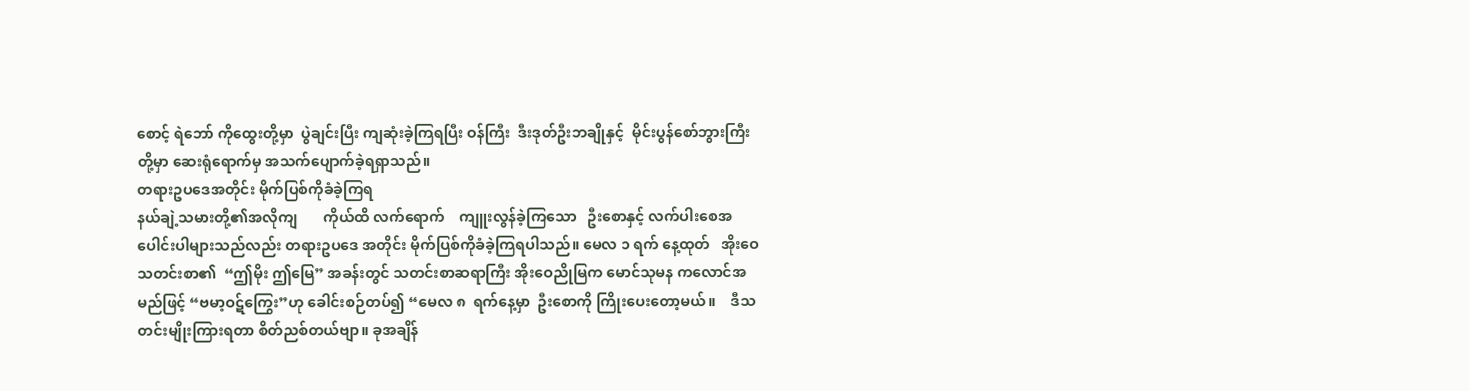စောင့် ရဲဘော် ကိုထွေးတို့မှာ  ပွဲချင်းပြီး ကျဆုံးခဲ့ကြရပြီး ဝန်ကြီး  ဒီးဒုတ်ဦးဘချိုနှင့်  မိုင်းပွန်စော်ဘွားကြီး တို့မှာ ဆေးရုံရောက်မှ အသက်ပျောက်ခဲ့ရရှာသည်။
တရားဥပဒေအတိုင်း မိုက်ပြစ်ကိုခံခဲ့ကြရ
နယ်ချဲ့သမားတို့၏အလိုကျ       ကိုယ်ထိ လက်ရောက်    ကျူးလွန်ခဲ့ကြသော   ဦးစောနှင့် လက်ပါးစေအပေါင်းပါများသည်လည်း တရားဥပဒေ အတိုင်း မိုက်ပြစ်ကိုခံခဲ့ကြရပါသည်။ မေလ ၁ ရက် နေ့ထုတ်   အိုးဝေသတင်းစာ၏  “ဤမိုး ဤမြေ” အခန်းတွင် သတင်းစာဆရာကြီး အိုးဝေညိုမြက မောင်သုမန ကလောင်အမည်ဖြင့် “ဗမာ့ဝဋ်ကြွေး”ဟု ခေါင်းစဉ်တပ်၍ “မေလ ၈  ရက်နေ့မှာ  ဦးစောကို ကြိုးပေးတော့မယ်။    ဒီသတင်းမျိုးကြားရတာ စိတ်ညစ်တယ်ဗျာ။ ခုအချိန်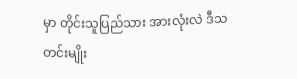မှာ တိုင်းသူပြည်သား အားလုံးလဲ ဒီသတင်းမျိုး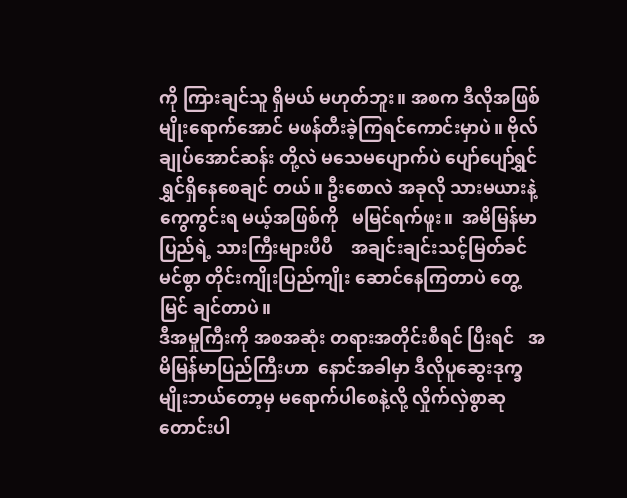ကို ကြားချင်သူ ရှိမယ် မဟုတ်ဘူး။ အစက ဒီလိုအဖြစ်မျိုးရောက်အောင် မဖန်တီးခဲ့ကြရင်ကောင်းမှာပဲ။ ဗိုလ်ချုပ်အောင်ဆန်း တို့လဲ မသေမပျောက်ပဲ ပျော်ပျော်ရွှင်ရွှင်ရှိနေစေချင် တယ်။ ဦးစောလဲ အခုလို သားမယားနဲ့ ကွေကွင်းရ မယ့်အဖြစ်ကို   မမြင်ရက်ဖူး။  အမိမြန်မာပြည်ရဲ့ သားကြီးများပီပီ    အချင်းချင်းသင့်မြတ်ခင်မင်စွာ တိုင်းကျိုးပြည်ကျိုး ဆောင်နေကြတာပဲ တွေ့မြင် ချင်တာပဲ။
ဒီအမှုကြီးကို အစအဆုံး တရားအတိုင်းစီရင် ပြီးရင်   အမိမြန်မာပြည်ကြီးဟာ  နောင်အခါမှာ ဒီလိုပူဆွေးဒုက္ခမျိုးဘယ်တော့မှ မရောက်ပါစေနဲ့လို့ လှိုက်လှဲစွာဆုတောင်းပါ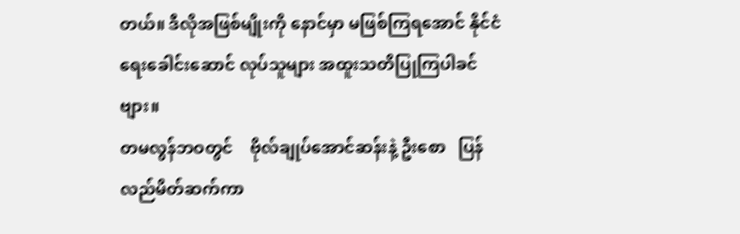တယ်။ ဒီလိုအဖြစ်မျိုးကို နောင်မှာ မဖြစ်ကြရအောင် နိုင်ငံရေးခေါင်းဆောင် လုပ်သူများ အထူးသတိပြုကြပါခင်ဗျား။
တမလွန်ဘဝတွင်    ဗိုလ်ချုပ်အောင်ဆန်းနဲ့ ဦးစော   ပြန်လည်မိတ်ဆက်ကာ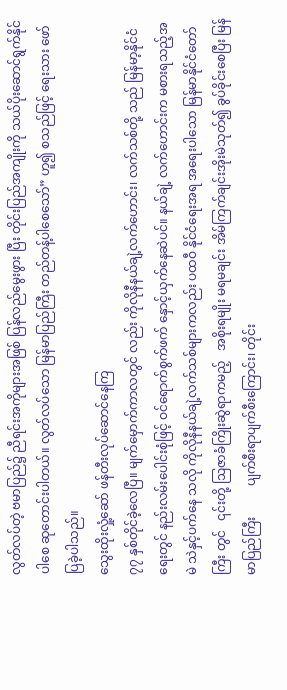လွတ်လပ်တဲ့ ဗမာပြည်၌ ညီရင်းအကိုများအဖြစ် ပြန်လည်မွေးဖွား ပြီး တိုင်းပြည်အကျိုးကို သယ်ပိုးဆောင်ရွက်နိုင်ပါစေ ဆုတောင်းပါတယ်။ လွတ်လပ်သော မြန်မာပြည်ကြီး တည်တန့်ပါစေသော်” ဟူ၍ စသည်ဖြင့် ရေးသား ဖော်ပြခဲ့ပါသည်။
သွေးထိုးလှုံ့ဆော် ဖန်တီးလုပ်ဆောင်နေကြ
၇၇ နှစ်တိုင်ခဲ့လေပြီ။ မျက်မှောက်ကာလတွင် လည်း ကိုလိုနီနယ်ချဲ့လက်ဟောင်း၊ လက်သစ်တို့ သည် မြန်မာ့နိုင်ငံရေးတွင် နည်းလမ်းပေါင်းစုံဖြင့် ဝင်ရောက်စွက်ဖက် နှောင့်ယှက်နေဆဲပင်။ နယ်ချဲ့ လက်ဟောင်းက မစားရသည့်အမဲ သဲနှင့်ပက်နေ သလို ကိုလိုနီနယ်ချဲ့လက်သစ်များကလည်း ပထဝီ နိုင်ငံရေးအရ အရေးပါသော မြန်မာနိုင်ငံတော်ကြီး တွင်   ၎င်းတို့ ဩဇာခံကြိုးဆွဲရာကမည့်   အစိုးရမျိုး မရမချင်း အိမ်ကြက်ချင်းအိုးမဲသုတ်၍ ခွပ်ခိုင်းစေပြီး မြန်မာပြည်ကြီး          ပျက်စီးရာပျက်စီးကြောင်း၊ တိုင်း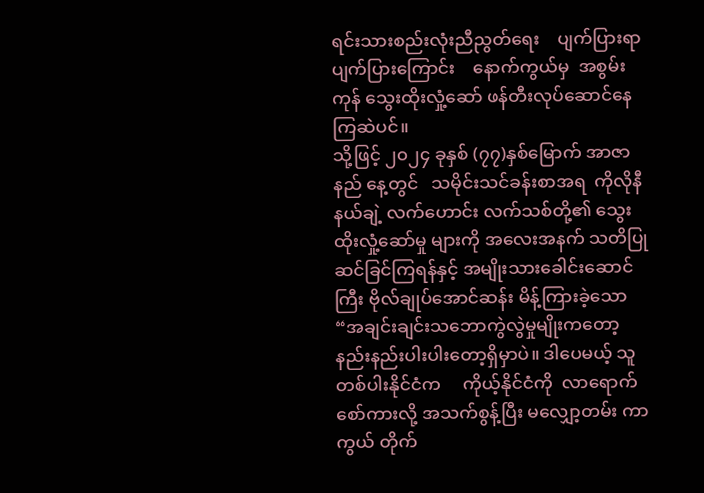ရင်းသားစည်းလုံးညီညွတ်ရေး    ပျက်ပြားရာ ပျက်ပြားကြောင်း    နောက်ကွယ်မှ  အစွမ်းကုန် သွေးထိုးလှုံ့ဆော် ဖန်တီးလုပ်ဆောင်နေကြဆဲပင်။
သို့ဖြင့် ၂၀၂၄ ခုနှစ် (၇၇)နှစ်မြောက် အာဇာနည် နေ့တွင်   သမိုင်းသင်ခန်းစာအရ  ကိုလိုနီနယ်ချဲ့ လက်ဟောင်း လက်သစ်တို့၏ သွေးထိုးလှုံ့ဆော်မှု များကို အလေးအနက် သတိပြုဆင်ခြင်ကြရန်နှင့် အမျိုးသားခေါင်းဆောင်ကြီး ဗိုလ်ချုပ်အောင်ဆန်း မိန့်ကြားခဲ့သော “အချင်းချင်းသဘောကွဲလွဲမှုမျိုးကတော့ နည်းနည်းပါးပါးတော့ရှိမှာပဲ။ ဒါပေမယ့် သူတစ်ပါးနိုင်ငံက     ကိုယ့်နိုင်ငံကို  လာရောက် စော်ကားလို့ အသက်စွန့်ပြီး မလျှော့တမ်း ကာကွယ် တိုက်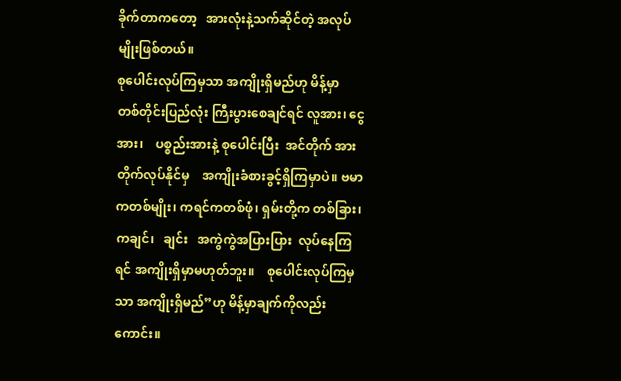ခိုက်တာကတော့   အားလုံးနဲ့သက်ဆိုင်တဲ့ အလုပ်မျိုးဖြစ်တယ်။
စုပေါင်းလုပ်ကြမှသာ အကျိုးရှိမည်ဟု မိန့်မှာ
တစ်တိုင်းပြည်လုံး ကြီးပွားစေချင်ရင် လူအား၊ ငွေအား၊    ပစ္စည်းအားနဲ့ စုပေါင်းပြီး  အင်တိုက် အားတိုက်လုပ်နိုင်မှ    အကျိုးခံစားခွင့်ရှိကြမှာပဲ။ ဗမာကတစ်မျိုး၊ ကရင်ကတစ်ဖုံ၊ ရှမ်းတို့က တစ်ခြား၊ ကချင်၊   ချင်း   အကွဲကွဲအပြားပြား  လုပ်နေကြရင် အကျိုးရှိမှာမဟုတ်ဘူး။    စုပေါင်းလုပ်ကြမှသာ အကျိုးရှိမည်”ဟု မိန့်မှာချက်ကိုလည်းကောင်း။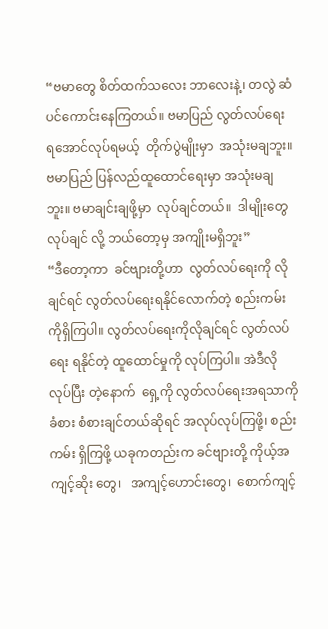“ဗမာတွေ စိတ်ထက်သလေး ဘာလေးနဲ့၊ တလွဲ ဆံပင်ကောင်းနေကြတယ်။ ဗမာပြည် လွတ်လပ်ရေး ရအောင်လုပ်ရမယ့်  တိုက်ပွဲမျိုးမှာ  အသုံးမချဘူး။ ဗမာပြည် ပြန်လည်ထူထောင်ရေးမှာ အသုံးမချဘူး။ ဗမာချင်းချဖို့မှာ  လုပ်ချင်တယ်။  ဒါမျိုးတွေလုပ်ချင် လို့ ဘယ်တော့မှ အကျိုးမရှိဘူး”
“ဒီတော့ကာ  ခင်ဗျားတို့ဟာ  လွတ်လပ်ရေးကို လိုချင်ရင် လွတ်လပ်ရေးရနိုင်လောက်တဲ့ စည်းကမ်း ကိုရှိကြပါ။ လွတ်လပ်ရေးကိုလိုချင်ရင် လွတ်လပ်ရေး ရနိုင်တဲ့ ထူထောင်မှုကို လုပ်ကြပါ။ အဲဒီလို လုပ်ပြီး တဲ့နောက်  ရှေ့ကို လွတ်လပ်ရေးအရသာကို ခံစား စံစားချင်တယ်ဆိုရင် အလုပ်လုပ်ကြဖို့၊ စည်းကမ်း ရှိကြဖို့ ယခုကတည်းက ခင်ဗျားတို့ ကိုယ့်အကျင့်ဆိုး တွေ၊   အကျင့်ဟောင်းတွေ၊  စောက်ကျင့်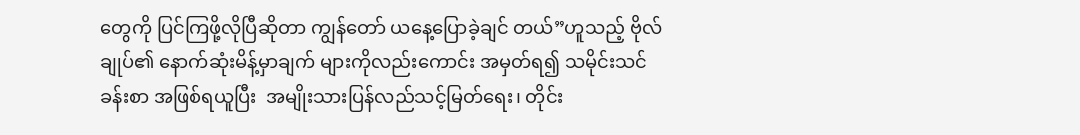တွေကို ပြင်ကြဖို့လိုပြီဆိုတာ ကျွန်တော် ယနေ့ပြောခဲ့ချင် တယ်”ဟူသည့် ဗိုလ်ချုပ်၏ နောက်ဆုံးမိန့်မှာချက် များကိုလည်းကောင်း အမှတ်ရ၍ သမိုင်းသင်ခန်းစာ အဖြစ်ရယူပြီး  အမျိုးသားပြန်လည်သင့်မြတ်ရေး၊ တိုင်း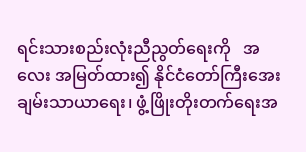ရင်းသားစည်းလုံးညီညွတ်ရေးကို   အလေး အမြတ်ထား၍ နိုင်ငံတော်ကြီးအေးချမ်းသာယာရေး၊ ဖွံ့ဖြိုးတိုးတက်ရေးအ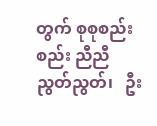တွက် စုစုစည်းစည်း ညီညီ ညွတ်ညွတ်၊   ဦး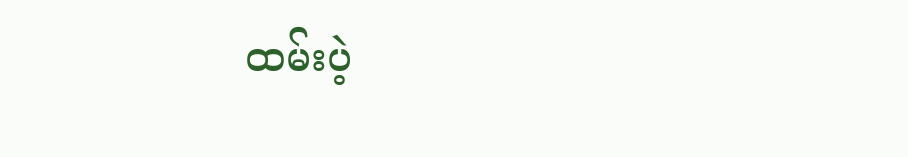ထမ်းပဲ့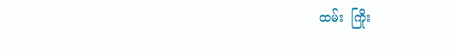ထမ်း  ကြိုး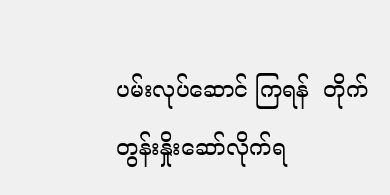ပမ်းလုပ်ဆောင် ကြရန်  တိုက်တွန်းနှိုးဆော်လိုက်ရ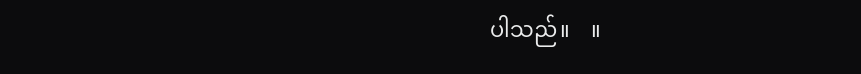ပါသည်။    ။